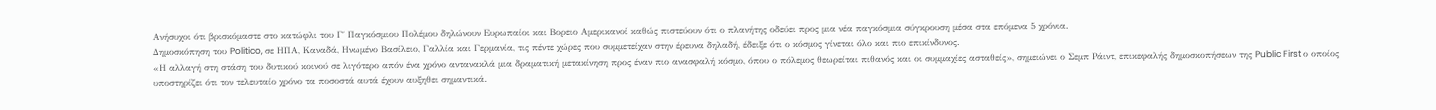Ανήσυχοι ότι βρισκόμαστε στο κατώφλι του Γ΄ Παγκόσμιου Πολέμου δηλώνουν Ευρωπαίοι και Βορειο Αμερικανοί καθώς πιστεύουν ότι ο πλανήτης οδεύει προς μια νέα παγκόσμια σύγκρουση μέσα στα επόμενα 5 χρόνια.
Δημοσκόπηση του Politico, σε ΗΠΑ, Καναδά, Ηνωμένο Βασίλειο, Γαλλία και Γερμανία, τις πέντε χώρες που συμμετείχαν στην έρευνα δηλαδή, έδειξε ότι ο κόσμος γίνεται όλο και πιο επικίνδυνος.
«Η αλλαγή στη στάση του δυτικού κοινού σε λιγότερο απόν ένα χρόνο αντανακλά μια δραματική μετακίνηση προς έναν πιο ανασφαλή κόσμο, όπου ο πόλεμος θεωρείται πιθανός και οι συμμαχίες ασταθείς», σημειώνει ο Σεμπ Ράιντ, επικεφαλής δημοσκοπήσεων της Public First ο οποίος υποστηρίζει ότι τον τελευταίο χρόνο τα ποσοστά αυτά έχουν αυξηθει σημαντικά.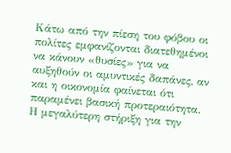Κάτω από την πίεση του φόβου οι πολίτες εμφανίζονται διατεθημένοι να κάνουν «θυσίες» για να αυξηθούν οι αμυντικές δαπάνες, αν και η οικονομία φαίνεται ότι παραμένει βασική προτεραιότητα.
Η μεγαλύτερη στήριξη για την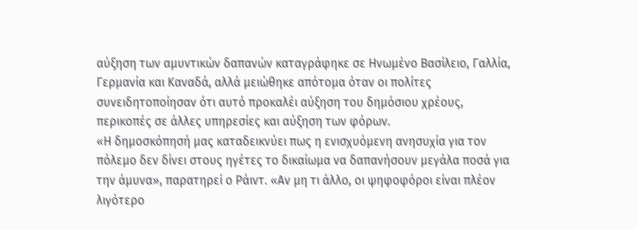αύξηση των αμυντικών δαπανών καταγράφηκε σε Ηνωμένο Βασίλειο, Γαλλία, Γερμανία και Καναδά, αλλά μειώθηκε απότομα όταν οι πολίτες συνειδητοποίησαν ότι αυτό προκαλέι αύξηση του δημόσιου χρέους, περικοπές σε άλλες υπηρεσίες και αύξηση των φόρων.
«Η δημοσκόπησή μας καταδεικνύει πως η ενισχυόμενη ανησυχία για τον πόλεμο δεν δίνει στους ηγέτες το δικαίωμα να δαπανήσουν μεγάλα ποσά για την άμυνα», παρατηρεί ο Ράιντ. «Αν μη τι άλλο, οι ψηφοφόροι είναι πλέον λιγότερο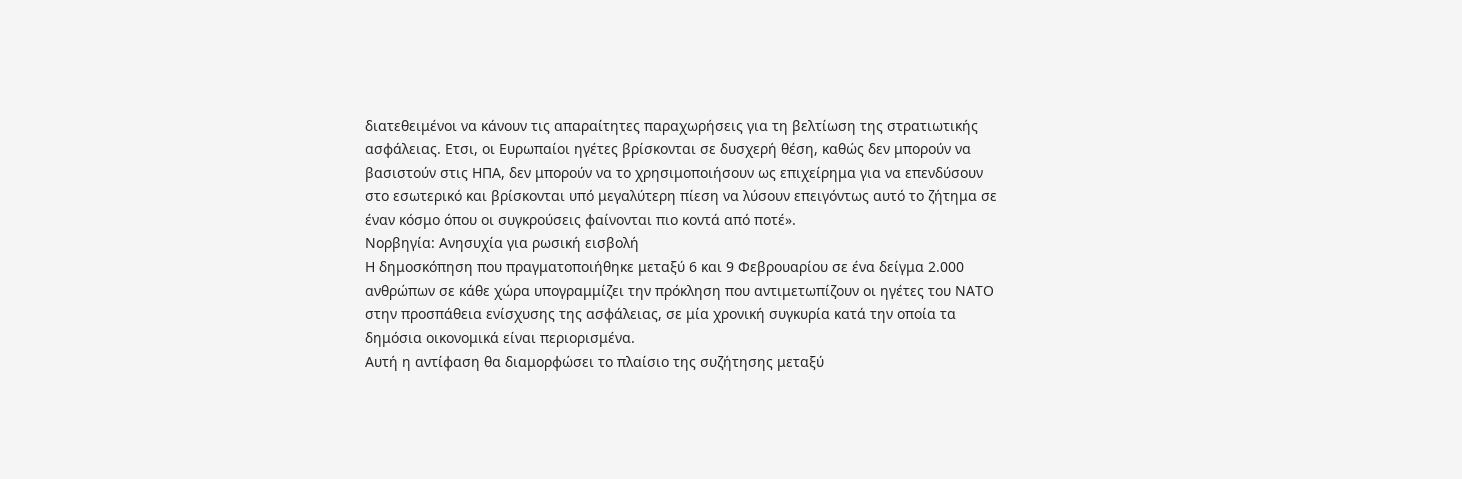διατεθειμένοι να κάνουν τις απαραίτητες παραχωρήσεις για τη βελτίωση της στρατιωτικής ασφάλειας. Ετσι, οι Ευρωπαίοι ηγέτες βρίσκονται σε δυσχερή θέση, καθώς δεν μπορούν να βασιστούν στις ΗΠΑ, δεν μπορούν να το χρησιμοποιήσουν ως επιχείρημα για να επενδύσουν στο εσωτερικό και βρίσκονται υπό μεγαλύτερη πίεση να λύσουν επειγόντως αυτό το ζήτημα σε έναν κόσμο όπου οι συγκρούσεις φαίνονται πιο κοντά από ποτέ».
Νορβηγία: Ανησυχία για ρωσική εισβολή
Η δημοσκόπηση που πραγματοποιήθηκε μεταξύ 6 και 9 Φεβρουαρίου σε ένα δείγμα 2.000 ανθρώπων σε κάθε χώρα υπογραμμίζει την πρόκληση που αντιμετωπίζουν οι ηγέτες του ΝΑΤΟ στην προσπάθεια ενίσχυσης της ασφάλειας, σε μία χρονική συγκυρία κατά την οποία τα δημόσια οικονομικά είναι περιορισμένα.
Αυτή η αντίφαση θα διαμορφώσει το πλαίσιο της συζήτησης μεταξύ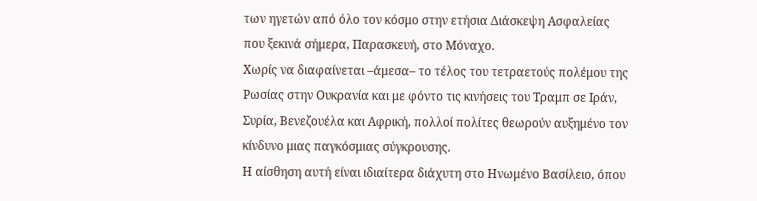των ηγετών από όλο τον κόσμο στην ετήσια Διάσκεψη Ασφαλείας που ξεκινά σήμερα, Παρασκευή, στο Μόναχο.
Χωρίς να διαφαίνεται –άμεσα– το τέλος του τετραετούς πολέμου της Ρωσίας στην Ουκρανία και με φόντο τις κινήσεις του Τραμπ σε Ιράν, Συρία, Βενεζουέλα και Αφρική, πολλοί πολίτες θεωρούν αυξημένο τον κίνδυνο μιας παγκόσμιας σύγκρουσης.
Η αίσθηση αυτή είναι ιδιαίτερα διάχυτη στο Ηνωμένο Βασίλειο, όπου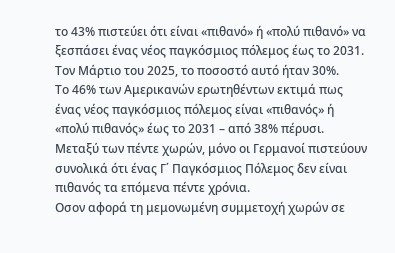το 43% πιστεύει ότι είναι «πιθανό» ή «πολύ πιθανό» να ξεσπάσει ένας νέος παγκόσμιος πόλεμος έως το 2031. Τον Μάρτιο του 2025, το ποσοστό αυτό ήταν 30%.
Το 46% των Αμερικανών ερωτηθέντων εκτιμά πως ένας νέος παγκόσμιος πόλεμος είναι «πιθανός» ή «πολύ πιθανός» έως το 2031 – από 38% πέρυσι. Μεταξύ των πέντε χωρών, μόνο οι Γερμανοί πιστεύουν συνολικά ότι ένας Γ΄ Παγκόσμιος Πόλεμος δεν είναι πιθανός τα επόμενα πέντε χρόνια.
Οσον αφορά τη μεμονωμένη συμμετοχή χωρών σε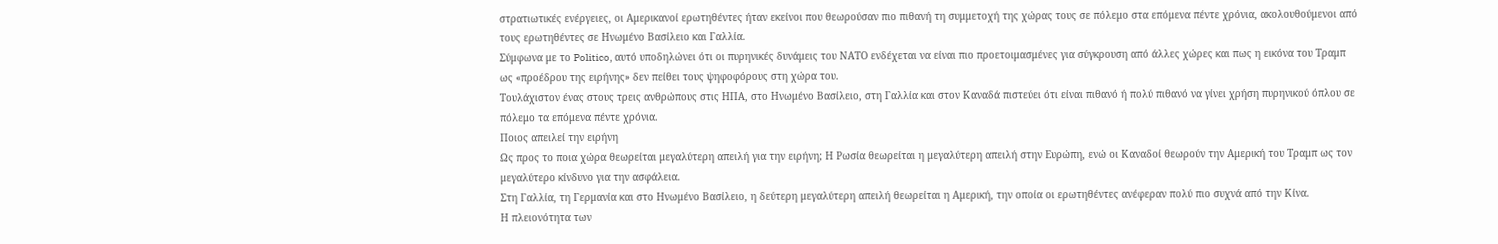στρατιωτικές ενέργειες, οι Αμερικανοί ερωτηθέντες ήταν εκείνοι που θεωρούσαν πιο πιθανή τη συμμετοχή της χώρας τους σε πόλεμο στα επόμενα πέντε χρόνια, ακολουθούμενοι από τους ερωτηθέντες σε Ηνωμένο Βασίλειο και Γαλλία.
Σύμφωνα με το Politico, αυτό υποδηλώνει ότι οι πυρηνικές δυνάμεις του ΝΑΤΟ ενδέχεται να είναι πιο προετοιμασμένες για σύγκρουση από άλλες χώρες και πως η εικόνα του Τραμπ ως «προέδρου της ειρήνης» δεν πείθει τους ψηφοφόρους στη χώρα του.
Τουλάχιστον ένας στους τρεις ανθρώπους στις ΗΠΑ, στο Ηνωμένο Βασίλειο, στη Γαλλία και στον Καναδά πιστεύει ότι είναι πιθανό ή πολύ πιθανό να γίνει χρήση πυρηνικού όπλου σε πόλεμο τα επόμενα πέντε χρόνια.
Ποιος απειλεί την ειρήνη
Ως προς το ποια χώρα θεωρείται μεγαλύτερη απειλή για την ειρήνη; Η Ρωσία θεωρείται η μεγαλύτερη απειλή στην Ευρώπη, ενώ οι Καναδοί θεωρούν την Αμερική του Τραμπ ως τον μεγαλύτερο κίνδυνο για την ασφάλεια.
Στη Γαλλία, τη Γερμανία και στο Ηνωμένο Βασίλειο, η δεύτερη μεγαλύτερη απειλή θεωρείται η Αμερική, την οποία οι ερωτηθέντες ανέφεραν πολύ πιο συχνά από την Κίνα.
Η πλειονότητα των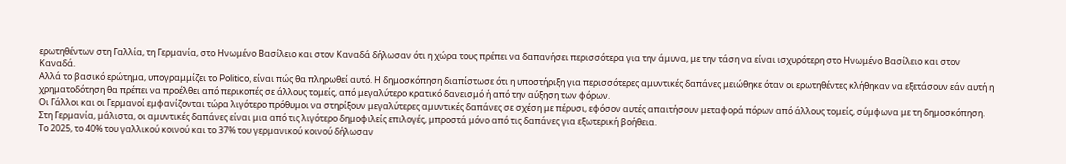ερωτηθέντων στη Γαλλία, τη Γερμανία, στο Ηνωμένο Βασίλειο και στον Καναδά δήλωσαν ότι η χώρα τους πρέπει να δαπανήσει περισσότερα για την άμυνα, με την τάση να είναι ισχυρότερη στο Ηνωμένο Βασίλειο και στον Καναδά.
Αλλά το βασικό ερώτημα, υπογραμμίζει το Politico, είναι πώς θα πληρωθεί αυτό. Η δημοσκόπηση διαπίστωσε ότι η υποστήριξη για περισσότερες αμυντικές δαπάνες μειώθηκε όταν οι ερωτηθέντες κλήθηκαν να εξετάσουν εάν αυτή η χρηματοδότηση θα πρέπει να προέλθει από περικοπές σε άλλους τομείς, από μεγαλύτερο κρατικό δανεισμό ή από την αύξηση των φόρων.
Οι Γάλλοι και οι Γερμανοί εμφανίζονται τώρα λιγότερο πρόθυμοι να στηρίξουν μεγαλύτερες αμυντικές δαπάνες σε σχέση με πέρυσι, εφόσον αυτές απαιτήσουν μεταφορά πόρων από άλλους τομείς, σύμφωνα με τη δημοσκόπηση. Στη Γερμανία, μάλιστα, οι αμυντικές δαπάνες είναι μια από τις λιγότερο δημοφιλείς επιλογές, μπροστά μόνο από τις δαπάνες για εξωτερική βοήθεια.
Το 2025, το 40% του γαλλικού κοινού και το 37% του γερμανικού κοινού δήλωσαν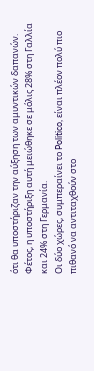ότι θα υποστήριζαν την αύξηση των αμυντικών δαπανών. Φέτος, η υποστήριξη αυτή μειώθηκε σε μόλις 28% στη Γαλλία και 24% στη Γερμανία.
Οι δύο χώρες, συμπεραίνει το Politico, είναι πλέον πολύ πιο πιθανό να αντιταχθούν στο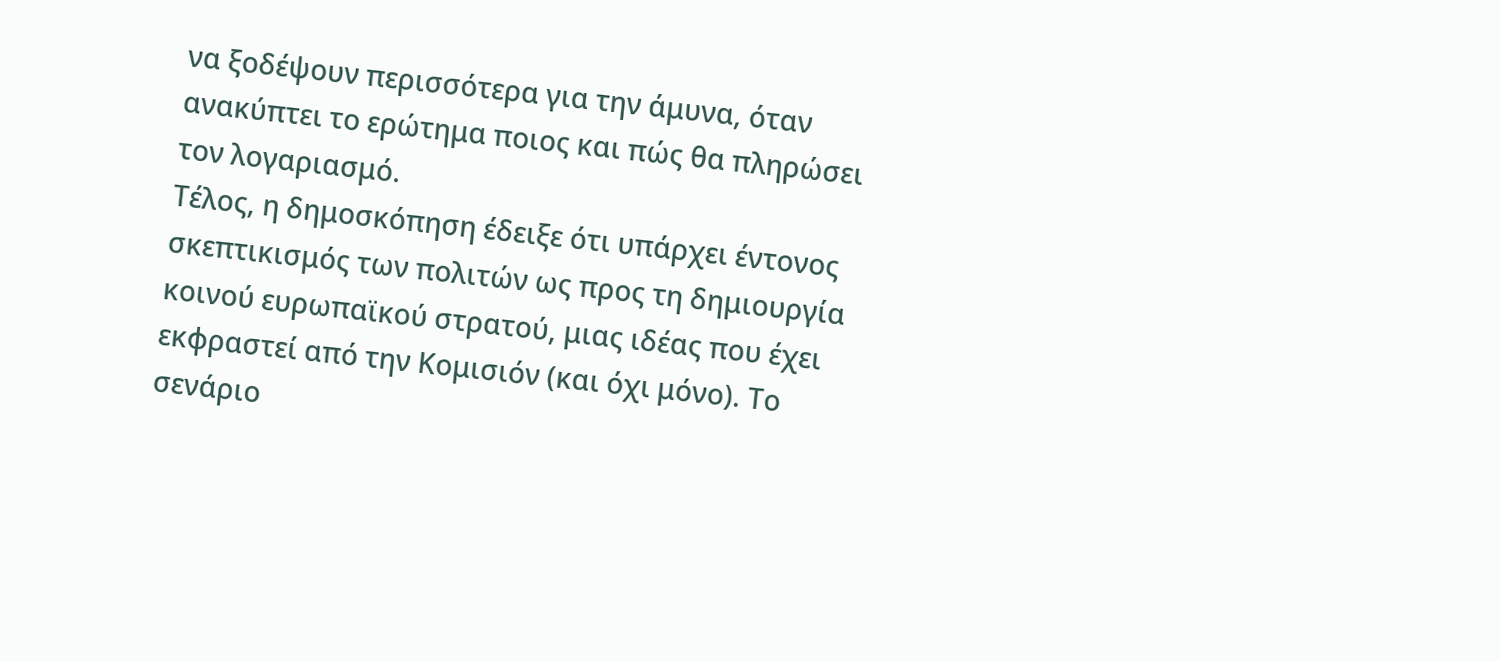να ξοδέψουν περισσότερα για την άμυνα, όταν ανακύπτει το ερώτημα ποιος και πώς θα πληρώσει τον λογαριασμό.
Τέλος, η δημοσκόπηση έδειξε ότι υπάρχει έντονος σκεπτικισμός των πολιτών ως προς τη δημιουργία κοινού ευρωπαϊκού στρατού, μιας ιδέας που έχει εκφραστεί από την Κομισιόν (και όχι μόνο). Το σενάριο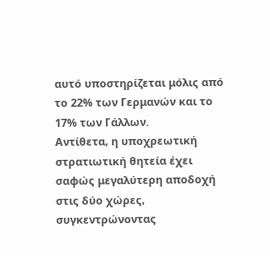αυτό υποστηρίζεται μόλις από το 22% των Γερμανών και το 17% των Γάλλων.
Αντίθετα, η υποχρεωτική στρατιωτική θητεία έχει σαφώς μεγαλύτερη αποδοχή στις δύο χώρες, συγκεντρώνοντας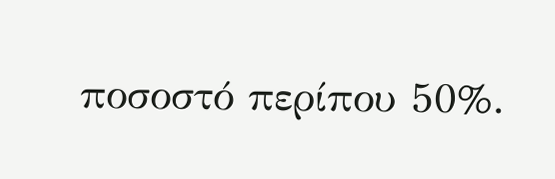ποσοστό περίπου 50%.